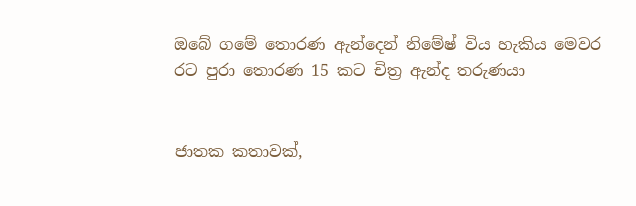ඔබේ ගමේ තොරණ ඇන්දෙන් නිමේෂ් විය හැකිය මෙවර රට පුරා තොරණ 15 කට චිත්‍ර ඇන්ද තරුණයා


ජාතක කතාවක්,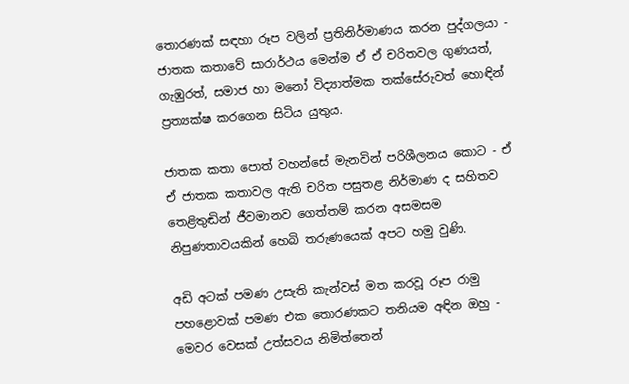තොරණක් සඳහා රූප වලින් ප්‍රතිනිර්මාණය කරන පුද්ගලයා - ජාතක කතාවේ සාරාර්ථය මෙන්ම ඒ ඒ චරිතවල ගුණයත්, ගැඹුරත්, සමාජ හා මනෝ විද්‍යාත්මක තක්සේරුවත් හොඳින් ප්‍රත්‍යක්ෂ කරගෙන සිටිය යුතුය.

ජාතක කතා පොත් වහන්සේ මැනවින් පරිශීලනය කොට - ඒ ඒ ජාතක කතාවල ඇති චරිත පසුතළ නිර්මාණ ද සහිතව තෙළිතුඬින් ජීවමානව ගෙත්තම් කරන අසමසම නිපුණතාවයකින් හෙබි තරුණයෙක් අපට හමු වුණි.

අඩි අටක් පමණ උසැති කැන්වස් මත කරවූ රූප රාමු පහළොවක් පමණ එක තොරණකට තනියම අඳින ඔහු - මෙවර වෙසක් උත්සවය නිමිත්තෙන්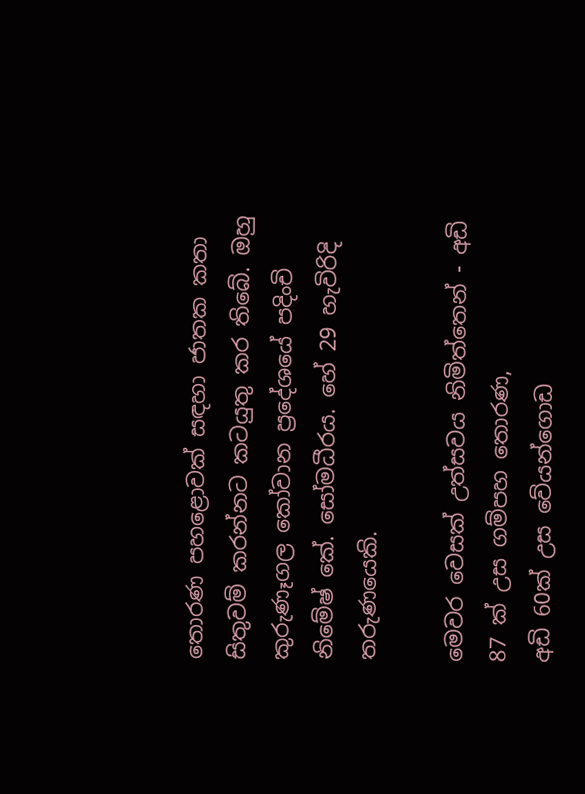තොරණ පහළොවක් සඳහා ජාතක කතා සිතුවම් කරන්නට කටයුතු කර තිබේ. ඔහු කුරුණෑගල කෝවාන ප්‍රදේශයේ පදිංචි නිමේෂ් කේ. සෝමධීරය. හේ 29 හැවිරිදි තරුණයෙකි.

මෙවර වෙසක් උත්සවය නිමිත්තෙන් - අඩි 87 ක් උස ගම්පහ තොරණ,
අඩි 60ක් උස වේයන්ගොඩ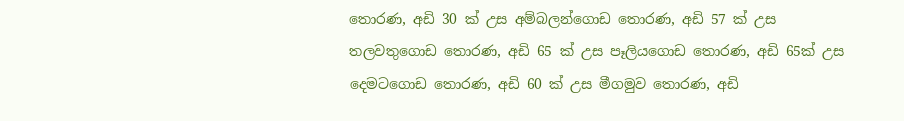තොරණ, අඩි 30 ක් උස අම්බලන්ගොඩ තොරණ, අඩි 57 ක් උස තලවතුගොඩ තොරණ, අඩි 65 ක් උස පෑලියගොඩ තොරණ, අඩි 65ක් උස දෙමටගොඩ තොරණ, අඩි 60 ක් උස මීගමුව තොරණ, අඩි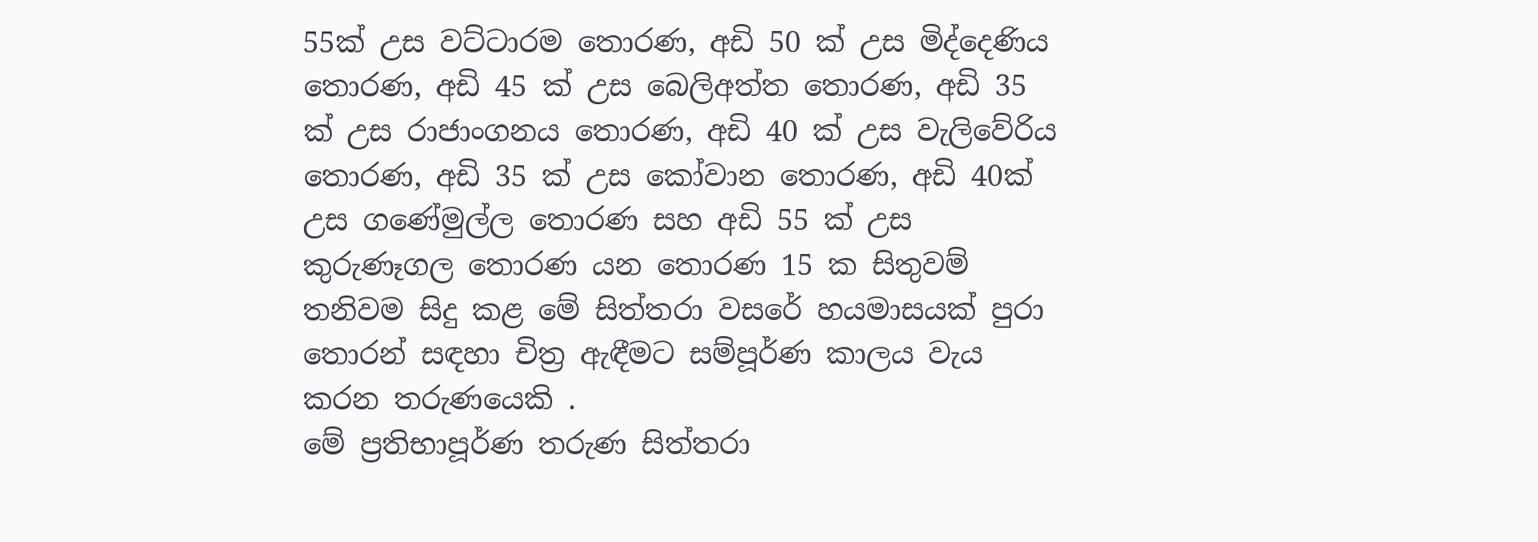55ක් උස වට්ටාරම තොරණ, අඩි 50 ක් උස මිද්දෙණිය තොරණ, අඩි 45 ක් උස බෙලිඅත්ත තොරණ, අඩි 35 ක් උස රාජාංගනය තොරණ, අඩි 40 ක් උස වැලිවේරිය තොරණ, අඩි 35 ක් උස කෝවාන තොරණ, අඩි 40ක් උස ගණේමුල්ල තොරණ සහ අඩි 55 ක් උස කුරුණෑගල තොරණ යන තොරණ 15 ක සිතුවම් තනිවම සිදු කළ මේ සිත්තරා වසරේ හයමාසයක් පුරා තොරන් සඳහා චිත්‍ර ඇඳීමට සම්පූර්ණ කාලය වැය කරන තරුණයෙකි .
මේ ප්‍රතිභාපූර්ණ තරුණ සිත්තරා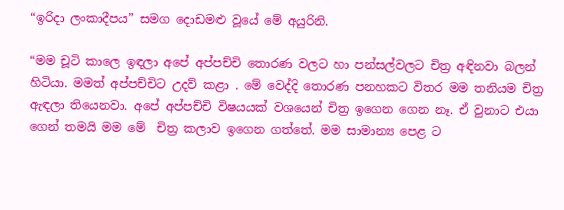“ඉරිදා ලංකාදීපය” සමග දොඩමළු වූයේ මේ අයුරිනි.

“මම චූටි කාලෙ ඉඳලා අපේ අප්පච්චි තොරණ වලට හා පන්සල්වලට චිත්‍ර අඳිනවා බලන් හිටියා. මමත් අප්පච්චිට උදව් කළා . මේ වෙද්දි තොරණ පනහකට විතර මම තනියම චිත්‍ර ඇඳලා තියෙනවා. අපේ අප්පච්චි විෂයයක් වශයෙන් චිත්‍ර ඉගෙන ගෙන නෑ. ඒ වුනාට එයා ගෙන් තමයි මම මේ  චිත්‍ර කලාව ඉගෙන ගත්තේ. මම සාමාන්‍ය පෙළ ට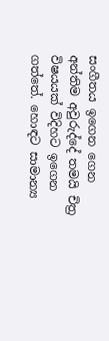සංගීතය ඉගෙන ගෙන අන්තිම අවුරුද්දේ තමයි චිත්‍ර විෂයයක් විදිහට ඉගෙන ගත්තේ. හොඳට සාමාන්‍ය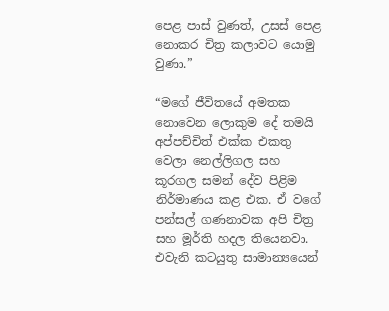පෙළ පාස් වුණත්, උසස් පෙළ නොකර චිත්‍ර කලාවට යොමු වුණා.”

“මගේ ජීවිතයේ අමතක නොවෙන ලොකුම දේ තමයි අප්පච්චිත් එක්ක එකතු වෙලා නෙල්ලිගල සහ කූරගල සමන් දේව පිළිම නිර්මාණය කළ එක. ඒ වගේ පන්සල් ගණනාවක අපි චිත්‍ර සහ මූර්ති හදල තියෙනවා. එවැනි කටයුතු සාමාන්‍යයෙන්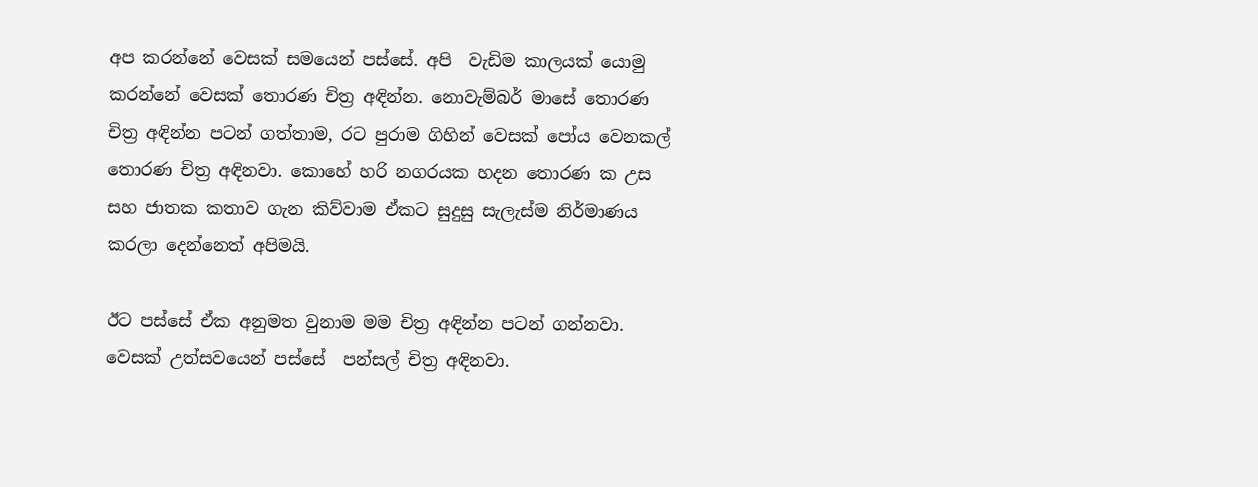අප කරන්නේ වෙසක් සමයෙන් පස්සේ. අපි  වැඩිම කාලයක් යොමු කරන්නේ වෙසක් තොරණ චිත්‍ර අඳින්න. නොවැම්බර් මාසේ තොරණ චිත්‍ර අඳින්න පටන් ගත්තාම, රට පුරාම ගිහින් වෙසක් පෝය වෙනකල් තොරණ චිත්‍ර අඳිනවා. කොහේ හරි නගරයක හදන තොරණ ක උස සහ ජාතක කතාව ගැන කිව්වාම ඒකට සුදුසු සැලැස්ම නිර්මාණය කරලා දෙන්නෙත් අපිමයි.

ඊට පස්සේ ඒක අනුමත වුනාම මම චිත්‍ර අඳින්න පටන් ගන්නවා. වෙසක් උත්සවයෙන් පස්සේ  පන්සල් චිත්‍ර අඳිනවා.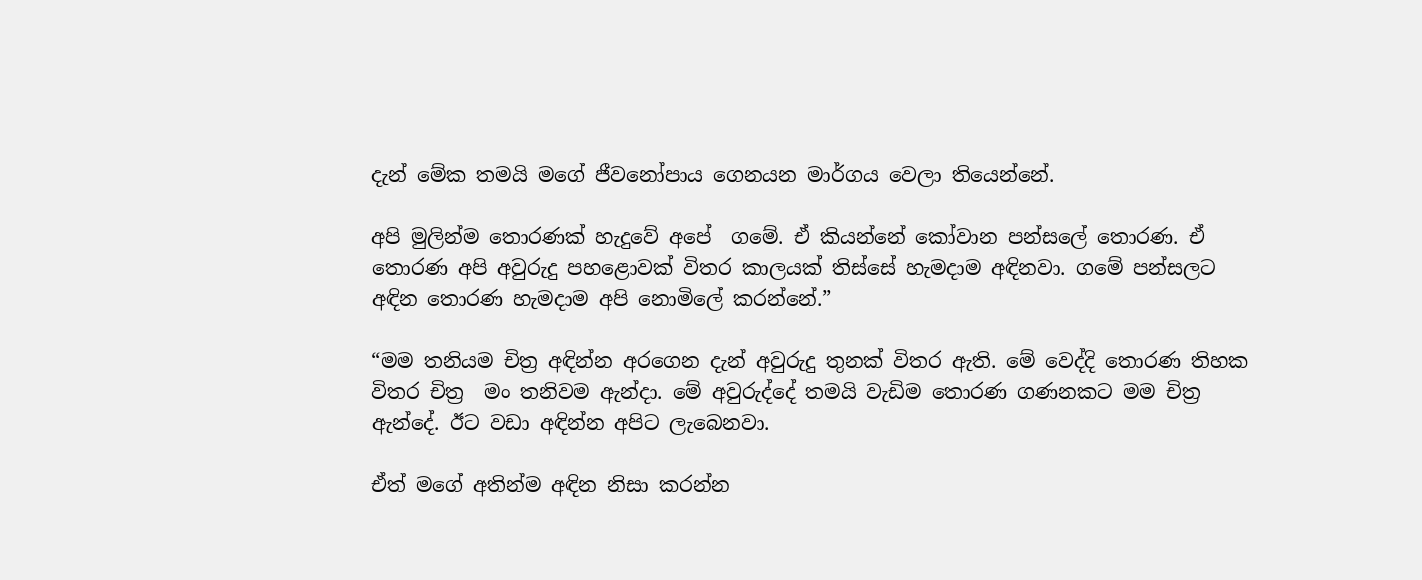දැන් මේක තමයි මගේ ජීවනෝපාය ගෙනයන මාර්ගය වෙලා තියෙන්නේ.

අපි මුලින්ම තොරණක් හැදුවේ අපේ  ගමේ. ඒ කියන්නේ කෝවාන පන්සලේ තොරණ. ඒ තොරණ අපි අවුරුදු පහළොවක් විතර කාලයක් තිස්සේ හැමදාම අඳිනවා. ගමේ පන්සලට අඳින තොරණ හැමදාම අපි නොමිලේ කරන්නේ.”

“මම තනියම චිත්‍ර අඳින්න අරගෙන දැන් අවුරුදු තුනක් විතර ඇති. මේ වෙද්දි තොරණ තිහක විතර චිත්‍ර  මං තනිවම ඇන්දා. මේ අවුරුද්දේ තමයි වැඩිම තොරණ ගණනකට මම චිත්‍ර ඇන්දේ. ඊට වඩා අඳින්න අපිට ලැබෙනවා.

ඒත් මගේ අතින්ම අඳින නිසා කරන්න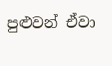පුළුවන් ඒවා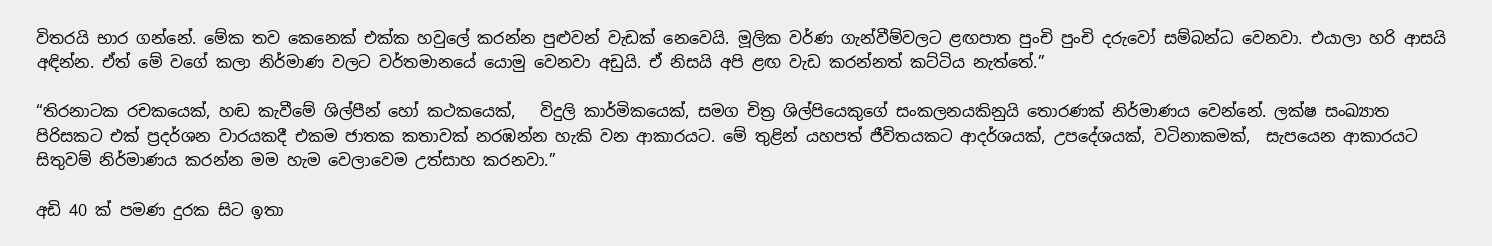විතරයි භාර ගන්නේ. මේක තව කෙනෙක් එක්ක හවුලේ කරන්න පුළුවන් වැඩක් නෙවෙයි. මූලික වර්ණ ගැන්වීම්වලට ළඟපාත පුංචි පුංචි දරුවෝ සම්බන්ධ වෙනවා. එයාලා හරි ආසයි අඳින්න. ඒත් මේ වගේ කලා නිර්මාණ වලට වර්තමානයේ යොමු වෙනවා අඩුයි. ඒ නිසයි අපි ළඟ වැඩ කරන්නත් කට්ටිය නැත්තේ.”

“තිරනාටක රචකයෙක්, හඬ කැවීමේ ශිල්පීන් හෝ කථකයෙක්,   විදුලි කාර්මිකයෙක්, සමග චිත්‍ර ශිල්පියෙකුගේ සංකලනයකිනුයි තොරණක් නිර්මාණය වෙන්නේ. ලක්ෂ සංඛ්‍යාත පිරිසකට එක් ප්‍රදර්ශන වාරයකදී එකම ජාතක කතාවක් නරඹන්න හැකි වන ආකාරයට. මේ තුළින් යහපත් ජීවිතයකට ආදර්ශයක්, උපදේශයක්, වටිනාකමක්,  සැපයෙන ආකාරයට සිතුවම් නිර්මාණය කරන්න මම හැම වෙලාවෙම උත්සාහ කරනවා.”

අඩි 40 ක් පමණ දුරක සිට ඉතා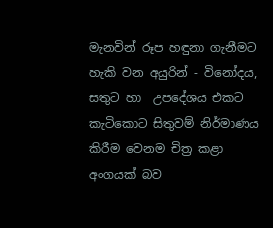මැනවින් රූප හඳුනා ගැනීමට හැකි වන අයුරින් - විනෝදය, සතුට හා  උපදේශය එකට කැටිකොට සිතුවම් නිර්මාණය කිරීම වෙනම චිත්‍ර කළා අංගයක් බව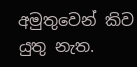අමුතුවෙන් කිව යුතු නැත.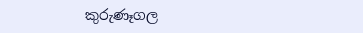කුරුණෑගල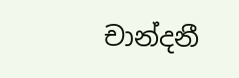චාන්දනී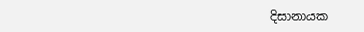දිසානායක